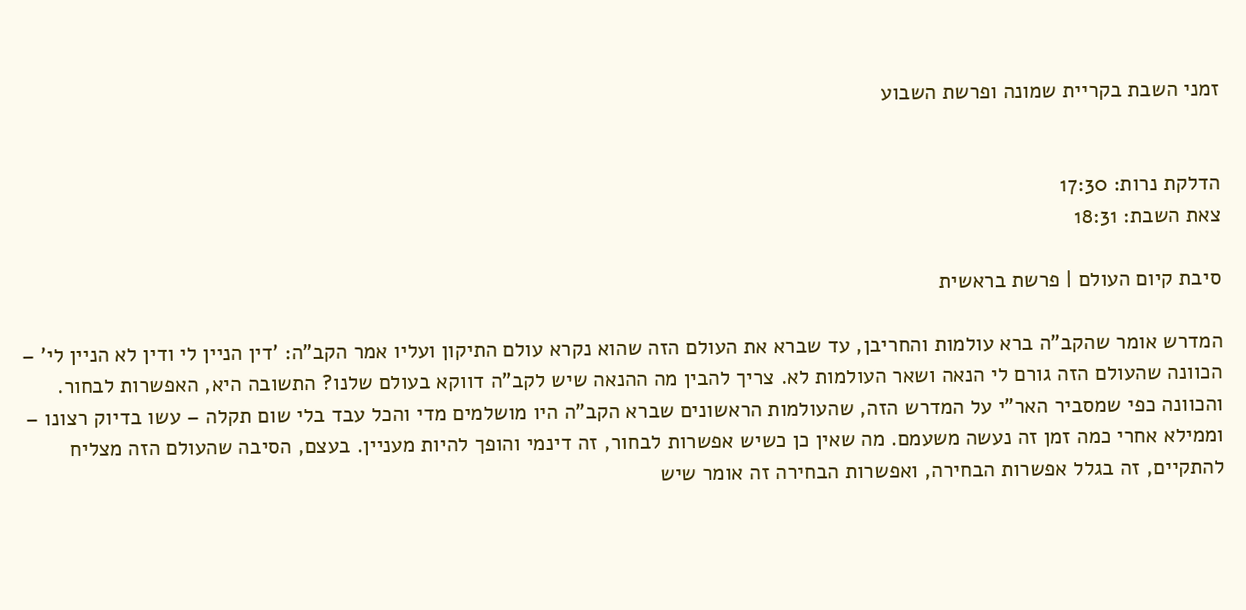זמני השבת בקריית שמונה ופרשת השבוע


הדלקת נרות: 17:30
צאת השבת: 18:31

סיבת קיום העולם | פרשת בראשית

המדרש אומר שהקב"ה ברא עולמות והחריבן, עד שברא את העולם הזה שהוא נקרא עולם התיקון ועליו אמר הקב"ה: 'דין הניין לי ודין לא הניין לי' – הכוונה שהעולם הזה גורם לי הנאה ושאר העולמות לא. צריך להבין מה ההנאה שיש לקב"ה דווקא בעולם שלנו? התשובה היא, האפשרות לבחור. והכוונה כפי שמסביר האר"י על המדרש הזה, שהעולמות הראשונים שברא הקב"ה היו מושלמים מדי והכל עבד בלי שום תקלה – עשו בדיוק רצונו – וממילא אחרי כמה זמן זה נעשה משעמם. מה שאין כן כשיש אפשרות לבחור, זה דינמי והופך להיות מעניין. בעצם, הסיבה שהעולם הזה מצליח להתקיים, זה בגלל אפשרות הבחירה, ואפשרות הבחירה זה אומר שיש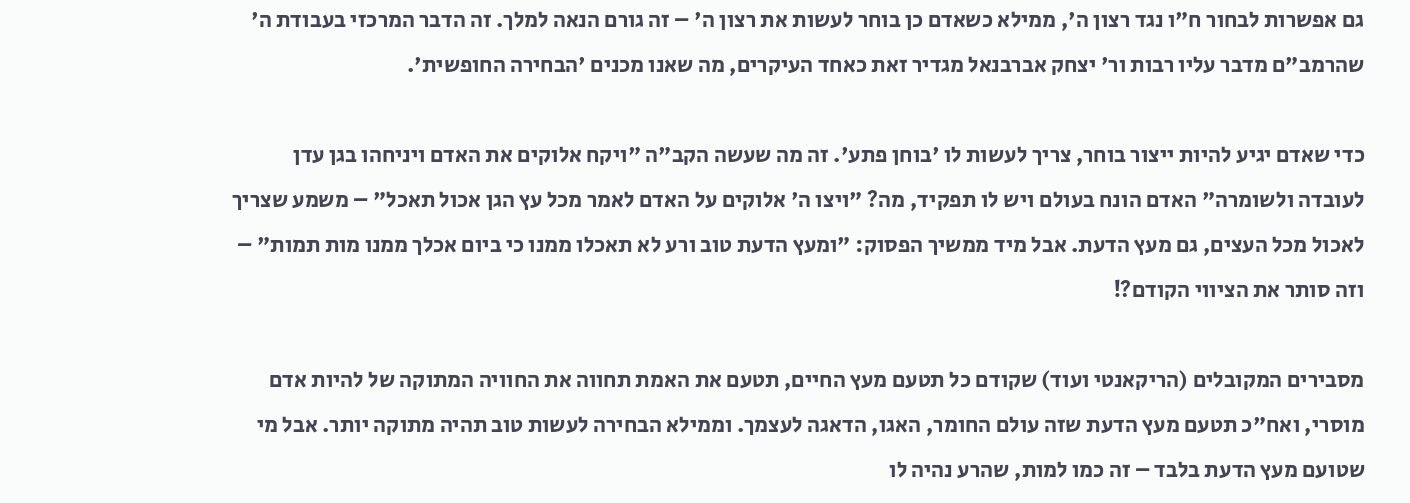גם אפשרות לבחור ח"ו נגד רצון ה', ממילא כשאדם כן בוחר לעשות את רצון ה' – זה גורם הנאה למלך. זה הדבר המרכזי בעבודת ה' שהרמב"ם מדבר עליו רבות ור' יצחק אברבנאל מגדיר זאת כאחד העיקרים, מה שאנו מכנים 'הבחירה החופשית'.

כדי שאדם יגיע להיות ייצור בוחר, צריך לעשות לו 'בוחן פתע'. זה מה שעשה הקב"ה "ויקח אלוקים את האדם ויניחהו בגן עדן לעובדה ולשומרה" האדם הונח בעולם ויש לו תפקיד, מה? "ויצו ה' אלוקים על האדם לאמר מכל עץ הגן אכול תאכל" – משמע שצריך לאכול מכל העצים, גם מעץ הדעת. אבל מיד ממשיך הפסוק: "ומעץ הדעת טוב ורע לא תאכלו ממנו כי ביום אכלך ממנו מות תמות" – וזה סותר את הציווי הקודם?!

מסבירים המקובלים (הריקאנטי ועוד) שקודם כל תטעם מעץ החיים, תטעם את האמת תחווה את החוויה המתוקה של להיות אדם מוסרי, ואח"כ תטעם מעץ הדעת שזה עולם החומר, האגו, הדאגה לעצמך. וממילא הבחירה לעשות טוב תהיה מתוקה יותר. אבל מי שטועם מעץ הדעת בלבד – זה כמו למות, שהרע נהיה לו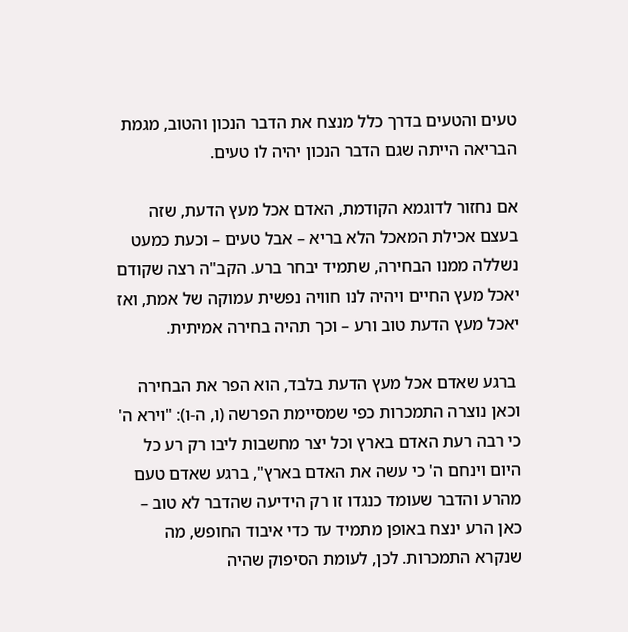טעים והטעים בדרך כלל מנצח את הדבר הנכון והטוב, מגמת הבריאה הייתה שגם הדבר הנכון יהיה לו טעים.

אם נחזור לדוגמא הקודמת, האדם אכל מעץ הדעת, שזה בעצם אכילת המאכל הלא בריא – אבל טעים – וכעת כמעט נשללה ממנו הבחירה, שתמיד יבחר ברע. הקב"ה רצה שקודם יאכל מעץ החיים ויהיה לנו חוויה נפשית עמוקה של אמת, ואז יאכל מעץ הדעת טוב ורע – וכך תהיה בחירה אמיתית.

 ברגע שאדם אכל מעץ הדעת בלבד, הוא הפר את הבחירה וכאן נוצרה התמכרות כפי שמסיימת הפרשה (ו, ה-ו): "וירא ה' כי רבה רעת האדם בארץ וכל יצר מחשבות ליבו רק רע כל היום וינחם ה' כי עשה את האדם בארץ", ברגע שאדם טעם מהרע והדבר שעומד כנגדו זו רק הידיעה שהדבר לא טוב – כאן הרע ינצח באופן מתמיד עד כדי איבוד החופש, מה שנקרא התמכרות. לכן, לעומת הסיפוק שהיה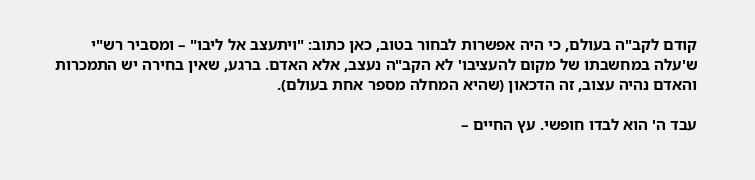קודם לקב"ה בעולם, כי היה אפשרות לבחור בטוב, כאן כתוב: "ויתעצב אל ליבו" – ומסביר רש"י ש'עלה במחשבתו של מקום להעציבו' לא הקב"ה נעצב, אלא האדם. ברגע, שאין בחירה יש התמכרות והאדם נהיה עצוב, זה הדכאון (שהיא המחלה מספר אחת בעולם).

עבד ה' הוא לבדו חופשי. עץ החיים –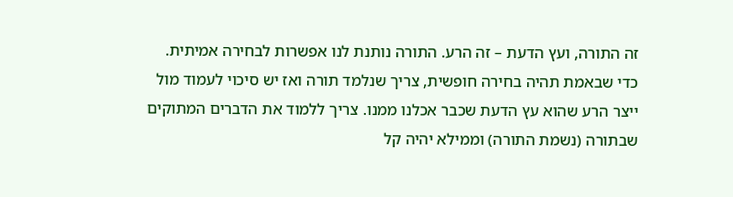זה התורה, ועץ הדעת – זה הרע. התורה נותנת לנו אפשרות לבחירה אמיתית. כדי שבאמת תהיה בחירה חופשית, צריך שנלמד תורה ואז יש סיכוי לעמוד מול ייצר הרע שהוא עץ הדעת שכבר אכלנו ממנו. צריך ללמוד את הדברים המתוקים שבתורה (נשמת התורה) וממילא יהיה קל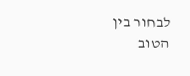לבחור בין הטוב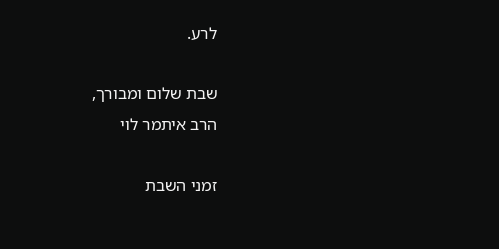לרע.

שבת שלום ומבורך,
הרב איתמר לוי

זמני השבת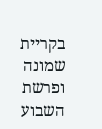בקריית שמונה ופרשת השבוע